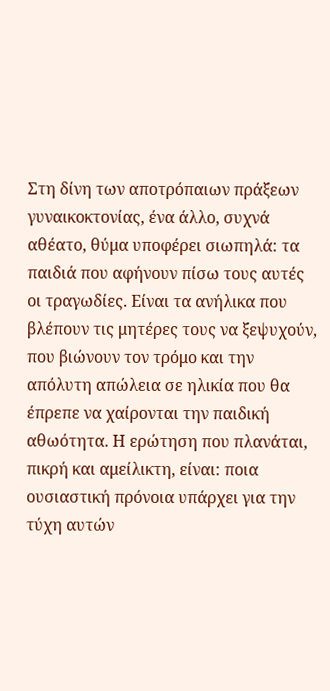Στη δίνη των αποτρόπαιων πράξεων γυναικοκτονίας, ένα άλλο, συχνά αθέατο, θύμα υποφέρει σιωπηλά: τα παιδιά που αφήνουν πίσω τους αυτές οι τραγωδίες. Είναι τα ανήλικα που βλέπουν τις μητέρες τους να ξεψυχούν, που βιώνουν τον τρόμο και την απόλυτη απώλεια σε ηλικία που θα έπρεπε να χαίρονται την παιδική αθωότητα. Η ερώτηση που πλανάται, πικρή και αμείλικτη, είναι: ποια ουσιαστική πρόνοια υπάρχει για την τύχη αυτών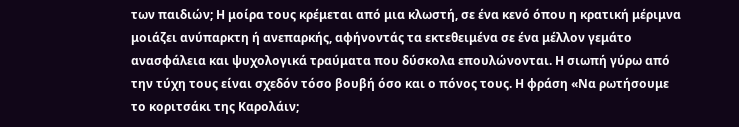των παιδιών; Η μοίρα τους κρέμεται από μια κλωστή, σε ένα κενό όπου η κρατική μέριμνα μοιάζει ανύπαρκτη ή ανεπαρκής, αφήνοντάς τα εκτεθειμένα σε ένα μέλλον γεμάτο ανασφάλεια και ψυχολογικά τραύματα που δύσκολα επουλώνονται. Η σιωπή γύρω από την τύχη τους είναι σχεδόν τόσο βουβή όσο και ο πόνος τους. Η φράση «Να ρωτήσουμε το κοριτσάκι της Καρολάιν;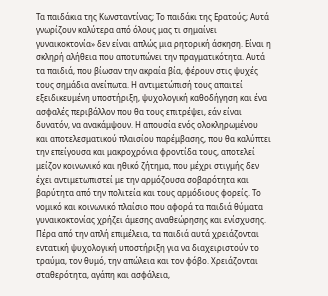Τα παιδάκια της Κωνσταντίνας; Το παιδάκι της Ερατούς; Αυτά γνωρίζουν καλύτερα από όλους μας τι σημαίνει γυναικοκτονία» δεν είναι απλώς μια ρητορική άσκηση. Είναι η σκληρή αλήθεια που αποτυπώνει την πραγματικότητα. Αυτά τα παιδιά, που βίωσαν την ακραία βία, φέρουν στις ψυχές τους σημάδια ανείπωτα. Η αντιμετώπισή τους απαιτεί εξειδικευμένη υποστήριξη, ψυχολογική καθοδήγηση και ένα ασφαλές περιβάλλον που θα τους επιτρέψει, εάν είναι δυνατόν, να ανακάμψουν. Η απουσία ενός ολοκληρωμένου και αποτελεσματικού πλαισίου παρέμβασης, που θα καλύπτει την επείγουσα και μακροχρόνια φροντίδα τους, αποτελεί μείζον κοινωνικό και ηθικό ζήτημα, που μέχρι στιγμής δεν έχει αντιμετωπιστεί με την αρμόζουσα σοβαρότητα και βαρύτητα από την πολιτεία και τους αρμόδιους φορείς. Το νομικό και κοινωνικό πλαίσιο που αφορά τα παιδιά θύματα γυναικοκτονίας χρήζει άμεσης αναθεώρησης και ενίσχυσης.
Πέρα από την απλή επιμέλεια, τα παιδιά αυτά χρειάζονται εντατική ψυχολογική υποστήριξη για να διαχειριστούν το τραύμα, τον θυμό, την απώλεια και τον φόβο. Χρειάζονται σταθερότητα, αγάπη και ασφάλεια,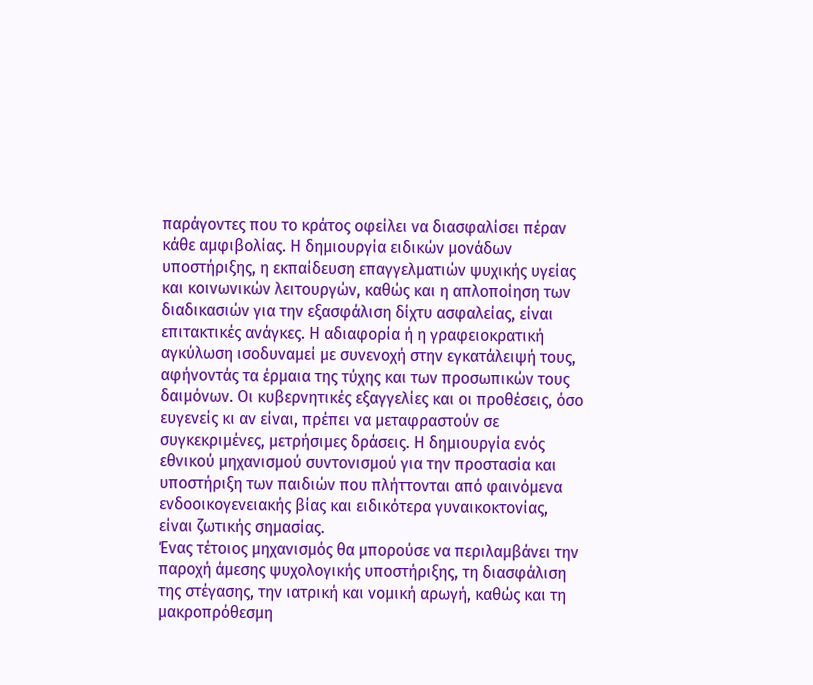παράγοντες που το κράτος οφείλει να διασφαλίσει πέραν κάθε αμφιβολίας. Η δημιουργία ειδικών μονάδων υποστήριξης, η εκπαίδευση επαγγελματιών ψυχικής υγείας και κοινωνικών λειτουργών, καθώς και η απλοποίηση των διαδικασιών για την εξασφάλιση δίχτυ ασφαλείας, είναι επιτακτικές ανάγκες. Η αδιαφορία ή η γραφειοκρατική αγκύλωση ισοδυναμεί με συνενοχή στην εγκατάλειψή τους, αφήνοντάς τα έρμαια της τύχης και των προσωπικών τους δαιμόνων. Οι κυβερνητικές εξαγγελίες και οι προθέσεις, όσο ευγενείς κι αν είναι, πρέπει να μεταφραστούν σε συγκεκριμένες, μετρήσιμες δράσεις. Η δημιουργία ενός εθνικού μηχανισμού συντονισμού για την προστασία και υποστήριξη των παιδιών που πλήττονται από φαινόμενα ενδοοικογενειακής βίας και ειδικότερα γυναικοκτονίας, είναι ζωτικής σημασίας.
Ένας τέτοιος μηχανισμός θα μπορούσε να περιλαμβάνει την παροχή άμεσης ψυχολογικής υποστήριξης, τη διασφάλιση της στέγασης, την ιατρική και νομική αρωγή, καθώς και τη μακροπρόθεσμη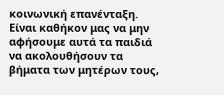κοινωνική επανένταξη. Είναι καθήκον μας να μην αφήσουμε αυτά τα παιδιά να ακολουθήσουν τα βήματα των μητέρων τους,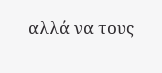αλλά να τους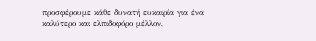προσφέρουμε κάθε δυνατή ευκαιρία για ένα καλύτερο και ελπιδοφόρο μέλλον,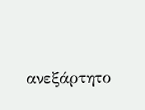ανεξάρτητο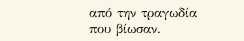από την τραγωδία που βίωσαν.